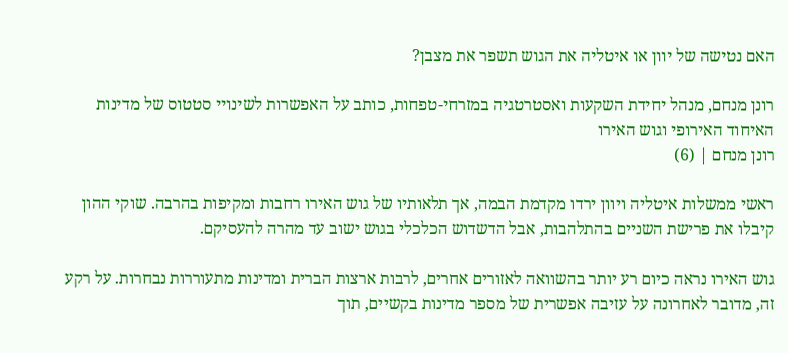האם נטישה של יוון או איטליה את הגוש תשפר את מצבן?

רונן מנחם, מנהל יחידת השקעות ואסטרטגיה במזרחי-טפחות, כותב על האפשרות לשינויי סטטוס של מדינות האיחוד האירופי וגוש האירו
רונן מנחם | (6)

ראשי ממשלות איטליה ויוון ירדו מקדמת הבמה, אך תלאותיו של גוש האירו רחבות ומקיפות בהרבה. שוקי ההון קיבלו את פרישת השניים בהתלהבות, אבל הדשדוש הכלכלי בגוש ישוב עד מהרה להעסיקם.

גוש האירו נראה כיום רע יותר בהשוואה לאזורים אחרים, לרבות ארצות הברית ומדינות מתעוררות נבחרות. על רקע זה, מדובר לאחרונה על עזיבה אפשרית של מספר מדינות בקשיים, תוך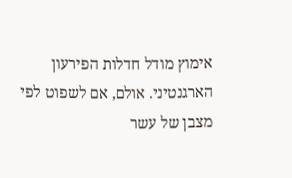אימוץ מודל חדלות הפירעון הארגנטיני. אולם, אם לשפוט לפי מצבן של עשר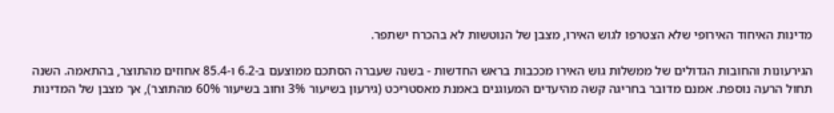מדינות האיחוד האירופי שלא הצטרפו לגוש האירו, מצבן של הנוטשות לא בהכרח ישתפר.

הגירעונות והחובות הגדולים של ממשלות גוש האירו מככבות בראש החדשות - בשנה שעברה הסתכם ממוצעם ב-6.2 ו-85.4 אחוזים מהתוצר, בהתאמה. השנה תחול הרעה נוספת. אמנם מדובר בחריגה קשה מהיעדים המעוגנים באמנת מאסטריכט (גירעון בשיעור 3% וחוב בשיעור 60% מהתוצר), אך מצבן של המדינות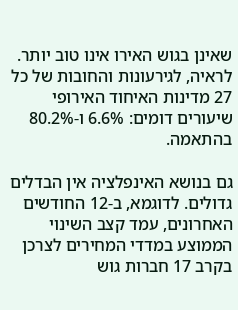שאינן בגוש האירו אינו טוב יותר. לראיה, לגירעונות והחובות של כל 27 מדינות האיחוד האירופי שיעורים דומים: 6.6% ו-80.2% בהתאמה.

גם בנושא האינפלציה אין הבדלים גדולים. לדוגמא, ב-12 החודשים האחרונים, עמד קצב השינוי הממוצע במדדי המחירים לצרכן בקרב 17 חברות גוש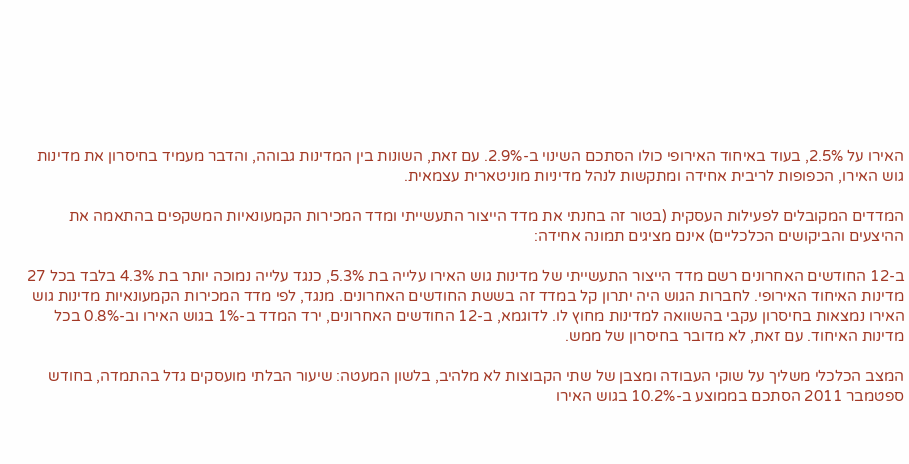האירו על 2.5%, בעוד באיחוד האירופי כולו הסתכם השינוי ב-2.9%. עם זאת, השונות בין המדינות גבוהה, והדבר מעמיד בחיסרון את מדינות גוש האירו, הכפופות לריבית אחידה ומתקשות לנהל מדיניות מוניטארית עצמאית.

המדדים המקובלים לפעילות העסקית (בטור זה בחנתי את מדד הייצור התעשייתי ומדד המכירות הקמעונאיות המשקפים בהתאמה את ההיצעים והביקושים הכלכליים) אינם מציגים תמונה אחידה:

ב-12 החודשים האחרונים רשם מדד הייצור התעשייתי של מדינות גוש האירו עלייה בת 5.3%, כנגד עלייה נמוכה יותר בת 4.3% בלבד בכל 27 מדינות האיחוד האירופי. לחברות הגוש היה יתרון קל במדד זה בששת החודשים האחרונים. מנגד, לפי מדד המכירות הקמעונאיות מדינות גוש האירו נמצאות בחיסרון עקבי בהשוואה למדינות מחוץ לו. לדוגמא, ב-12 החודשים האחרונים, ירד המדד ב-1% בגוש האירו וב-0.8% בכל מדינות האיחוד. עם זאת, לא מדובר בחיסרון של ממש.

המצב הכלכלי משליך על שוקי העבודה ומצבן של שתי הקבוצות לא מלהיב, בלשון המעטה: שיעור הבלתי מועסקים גדל בהתמדה, בחודש ספטמבר 2011 הסתכם בממוצע ב-10.2% בגוש האירו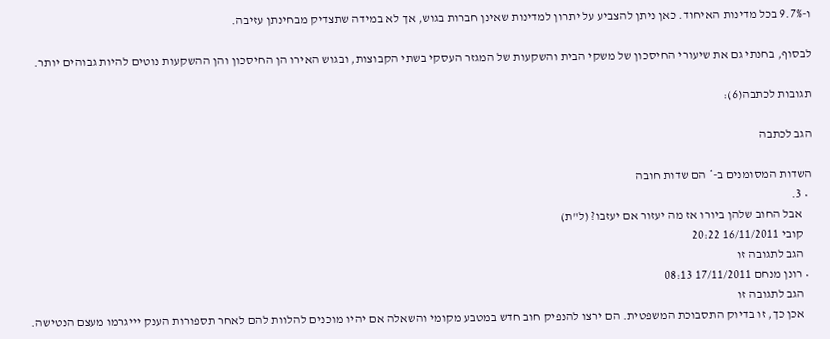ו-9.7% בכל מדינות האיחוד. כאן ניתן להצביע על יתרון למדינות שאינן חברות בגוש, אך לא במידה שתצדיק מבחינתן עזיבה.

לבסוף, בחנתי גם את שיעורי החיסכון של משקי הבית והשקעות של המגזר העסקי בשתי הקבוצות, ובגוש האירו הן החיסכון והן ההשקעות נוטים להיות גבוהים יותר.

תגובות לכתבה(6):

הגב לכתבה

השדות המסומנים ב-* הם שדות חובה
  • 3.
    אבל החוב שלהן ביורו אז מה יעזור אם יעזבו? (ל"ת)
    קובי 16/11/2011 20:22
    הגב לתגובה זו
  • רונן מנחם 17/11/2011 08:13
    הגב לתגובה זו
    אכן כך, זו בדיוק התסבוכת המשפטית. הם ירצו להנפיק חוב חדש במטבע מקומי והשאלה אם יהיו מוכנים להלוות להם לאחר תספורות הענק יייגרמו מעצם הנטישה.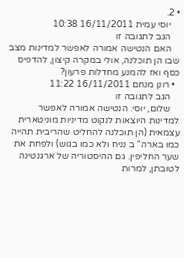• 2.
    יוסי עמית 16/11/2011 10:38
    הגב לתגובה זו
    האם הנטישה אמורה לאפשר למדינות מצב שבו הן תוכלנה, אולי במקרה קיצון, להדפיס כסף ואז להמנע מחדלות פרעון?
  • רונן מנחם 16/11/2011 11:22
    הגב לתגובה זו
    שלום, יוסי. הנטישה אמורה לאפשר למדינות היוצאות לנקוט מדיניות מוניטארית עצמאית (הן תוכלנה להחליט שהריבית תהייה כמו בארה" ב נניח ולא כמו בגוש) ולפחת את שער החליפין. גם ההיסטוריה של ארגנטינה לטובתן, למרות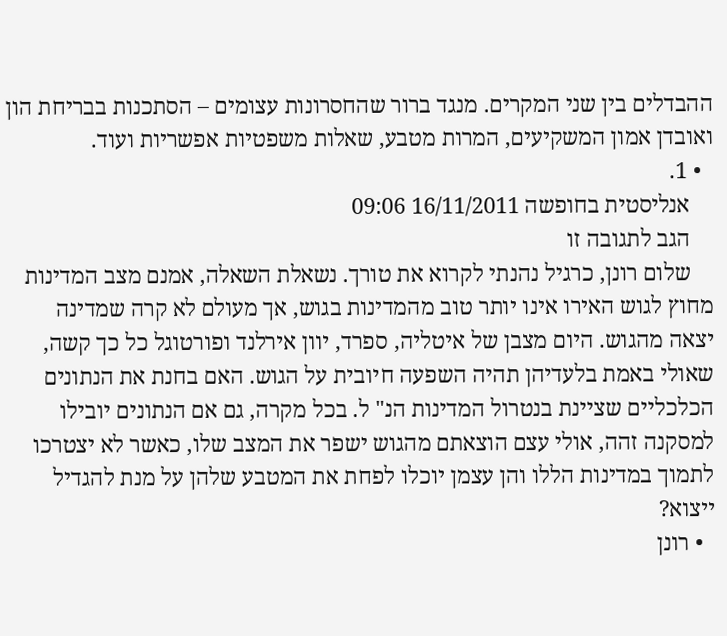ההבדלים בין שני המקרים. מנגד ברור שהחסרונות עצומים – הסתכנות בבריחת הון ואובדן אמון המשקיעים, המרות מטבע, שאלות משפטיות אפשריות ועוד.
  • 1.
    אנליסטית בחופשה 16/11/2011 09:06
    הגב לתגובה זו
    שלום רונן, כרגיל נהנתי לקרוא את טורך. נשאלת השאלה, אמנם מצב המדינות מחוץ לגוש האירו אינו יותר טוב מהמדינות בגוש, אך מעולם לא קרה שמדינה יצאה מהגוש. היום מצבן של איטליה, ספרד, יוון אירלנד ופורטוגל כל כך קשה, שאולי באמת בלעדיהן תהיה השפעה חיובית על הגוש. האם בחנת את הנתונים הכלכליים שציינת בנטרול המדינות הנ" ל. בכל מקרה, גם אם הנתונים יובילו למסקנה זהה, אולי עצם הוצאתם מהגוש ישפר את המצב שלו, כאשר לא יצטרכו לתמוך במדינות הללו והן עצמן יוכלו לפחת את המטבע שלהן על מנת להגדיל ייצוא?
  • רונן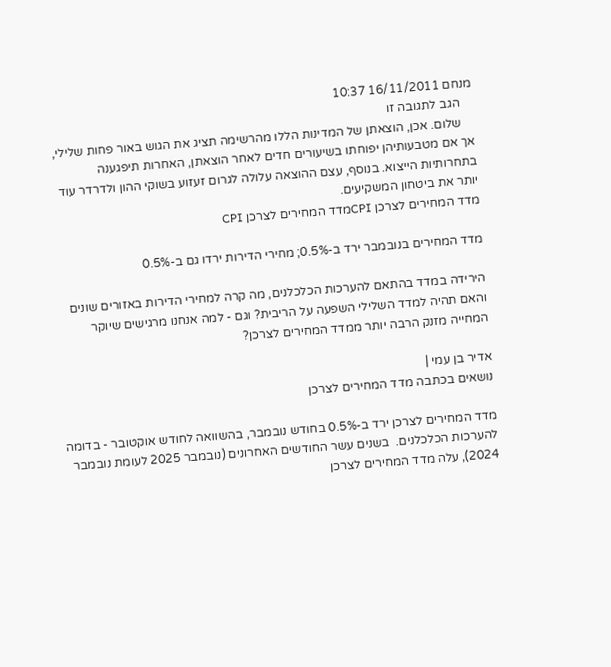מנחם 16/11/2011 10:37
    הגב לתגובה זו
    שלום. אכן, הוצאתן של המדינות הללו מהרשימה תציג את הגוש באור פחות שלילי, אך אם מטבעותיהן יפוחתו בשיעורים חדים לאחר הוצאתן, האחרות תיפגענה בתחרותיות הייצוא. בנוסף, עצם ההוצאה עלולה לגרום זעזוע בשוקי ההון ולדרדר עוד יותר את ביטחון המשקיעים.
מדד המחירים לצרכן CPIמדד המחירים לצרכן CPI

מדד המחירים בנובמבר ירד ב-0.5%; מחירי הדירות ירדו גם ב-0.5%

הירידה במדד בהתאם להערכות הכלכלנים, מה קרה למחירי הדירות באזורים שונים והאם תהיה למדד השלילי השפעה על הריבית? וגם - למה אנחנו מרגישים שיוקר המחייה מזנק הרבה יותר ממדד המחירים לצרכן?

אדיר בן עמי |
נושאים בכתבה מדד המחירים לצרכן

מדד המחירים לצרכן ירד ב-0.5% בחודש נובמבר, בהשוואה לחודש אוקטובר - בדומה להערכות הכלכלנים.  בשנים עשר החודשים האחרונים (נובמבר 2025 לעומת נובמבר 2024), עלה מדד המחירים לצרכן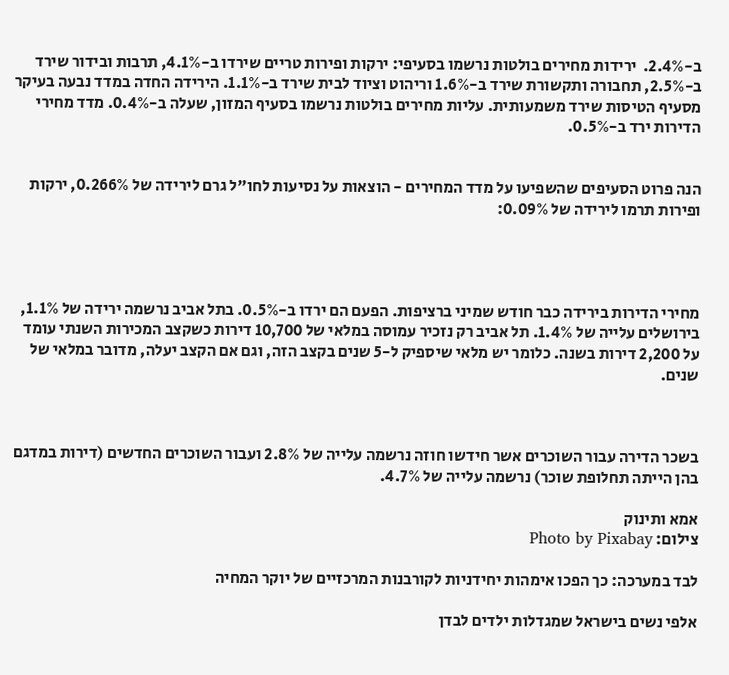ב-2.4%.  ירידות מחירים בולטות נרשמו בסעיפי: ירקות ופירות טריים שירדו ב-4.1%, תרבות ובידור שירד ב-2.5%, תחבורה ותקשורת שירד ב-1.6% וריהוט וציוד לבית שירד ב-1.1%. הירידה החדה במדד נבעה בעיקר מסעיף הטיסות שירד משמעותית. עליות מחירים בולטות נרשמו בסעיף המזון, שעלה ב-0.4%. מדד מחירי הדירות ירד ב-0.5%.


הנה פרוט הסעיפים שהשפיעו על מדד המחירים - הוצאות על נסיעות לחו"ל גרם לירידה של 0.266%, ירקות ופירות תרמו לירידה של 0.09%:




מחירי הדירות בירידה כבר חודש שמיני ברציפות. הפעם הם ירדו ב-0.5%. בתל אביב נרשמה ירידה של 1.1%, בירושלים עלייה של 1.4%. תל אביב רק נזכיר עמוסה במלאי של 10,700 דירות כשקצב המכירות השנתי עומד על 2,200 דירות בשנה. כלומר יש מלאי שיספיק ל-5 שנים בקצב הזה, וגם אם הקצב יעלה, מדובר במלאי של שנים.



בשכר הדירה עבור השוכרים אשר חידשו חוזה נרשמה עלייה של 2.8% ועבור השוכרים החדשים (דירות במדגם בהן הייתה תחלופת שוכר) נרשמה עלייה של 4.7%.

אמא ותינוק
צילום: Photo by Pixabay

לבד במערכה: כך הפכו אימהות יחידניות לקורבנות המרכזיים של יוקר המחיה

אלפי נשים בישראל שמגדלות ילדים לבדן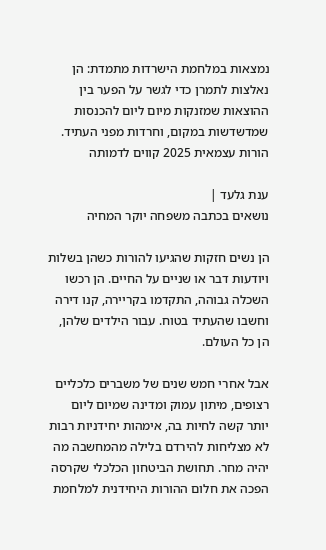נמצאות במלחמת הישרדות מתמדת: הן נאלצות לתמרן כדי לגשר על הפער בין ההוצאות שמזנקות מיום ליום להכנסות שמדשדשות במקום, וחרדות מפני העתיד. הורות עצמאית 2025 קווים לדמותה

ענת גלעד |
נושאים בכתבה משפחה יוקר המחיה

הן נשים חזקות שהגיעו להורות כשהן בשלות ויודעות דבר או שניים על החיים. הן רכשו השכלה גבוהה, התקדמו בקריירה, קנו דירה וחשבו שהעתיד בטוח. עבור הילדים שלהן, הן כל העולם.

אבל אחרי חמש שנים של משברים כלכליים רצופים, מיתון עמוק ומדינה שמיום ליום יותר קשה לחיות בה, אימהות יחידניות רבות לא מצליחות להירדם בלילה מהמחשבה מה יהיה מחר. תחושת הביטחון הכלכלי שקרסה הפכה את חלום ההורות היחידנית למלחמת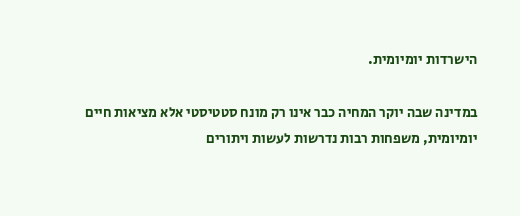הישרדות יומיומית.

במדינה שבה יוקר המחיה כבר אינו רק מונח סטטיסטי אלא מציאות חיים יומיומית, משפחות רבות נדרשות לעשות ויתורים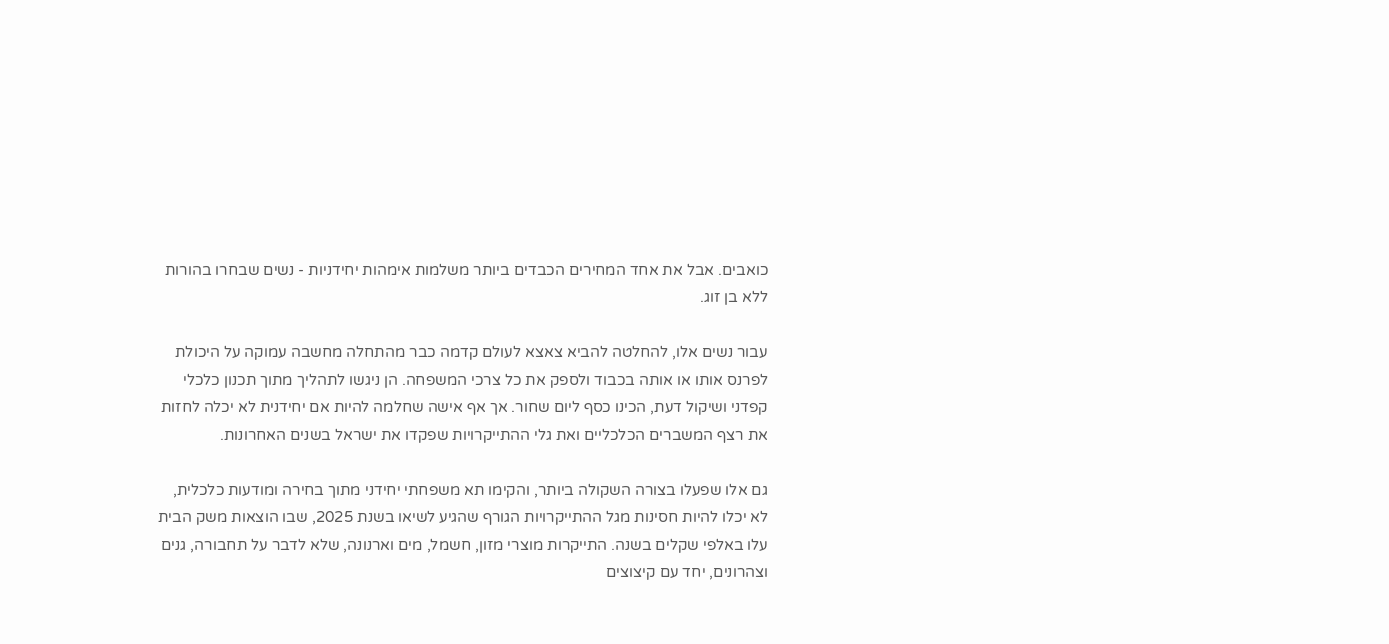כואבים. אבל את אחד המחירים הכבדים ביותר משלמות אימהות יחידניות - נשים שבחרו בהורות ללא בן זוג.

עבור נשים אלו, להחלטה להביא צאצא לעולם קדמה כבר מהתחלה מחשבה עמוקה על היכולת לפרנס אותו או אותה בכבוד ולספק את כל צרכי המשפחה. הן ניגשו לתהליך מתוך תכנון כלכלי קפדני ושיקול דעת, הכינו כסף ליום שחור. אך אף אישה שחלמה להיות אם יחידנית לא יכלה לחזות את רצף המשברים הכלכליים ואת גלי ההתייקרויות שפקדו את ישראל בשנים האחרונות.

גם אלו שפעלו בצורה השקולה ביותר, והקימו תא משפחתי יחידני מתוך בחירה ומודעות כלכלית, לא יכלו להיות חסינות מגל ההתייקרויות הגורף שהגיע לשיאו בשנת 2025, שבו הוצאות משק הבית עלו באלפי שקלים בשנה. התייקרות מוצרי מזון, חשמל, מים וארנונה, שלא לדבר על תחבורה, גנים וצהרונים, יחד עם קיצוצים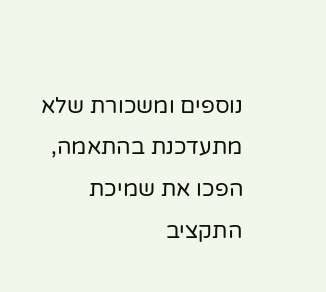נוספים ומשכורת שלא מתעדכנת בהתאמה, הפכו את שמיכת התקציב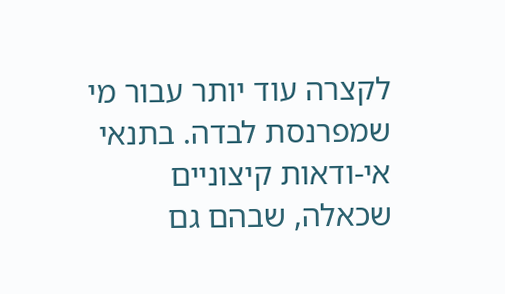לקצרה עוד יותר עבור מי שמפרנסת לבדה. בתנאי אי-ודאות קיצוניים שכאלה, שבהם גם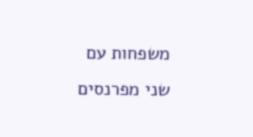משפחות עם שני מפרנסים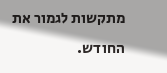מתקשות לגמור את החודש.